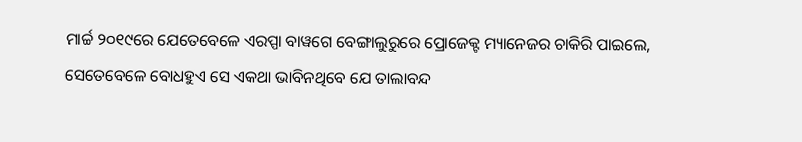ମାର୍ଚ୍ଚ ୨୦୧୯ରେ ଯେତେବେଳେ ଏରପ୍ପା ବାୱଗେ ବେଙ୍ଗାଲୁରୁରେ ପ୍ରୋଜେକ୍ଟ ମ୍ୟାନେଜର ଚାକିରି ପାଇଲେ, ସେତେବେଳେ ବୋଧହୁଏ ସେ ଏକଥା ଭାବିନଥିବେ ଯେ ତାଲାବନ୍ଦ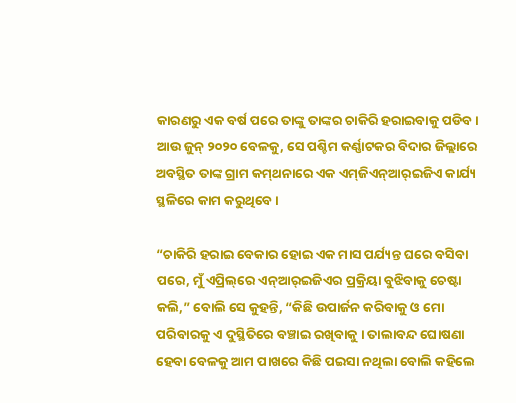କାରଣରୁ ଏକ ବର୍ଷ ପରେ ତାଙ୍କୁ ତାଙ୍କର ଚାକିରି ହରାଇବାକୁ ପଡିବ। ଆଉ ଜୁନ୍‌ ୨୦୨୦ ବେଳକୁ, ସେ ପଶ୍ଚିମ କର୍ଣ୍ଣାଟକର ବିଦାର ଜିଲ୍ଲାରେ ଅବସ୍ଥିତ ତାଙ୍କ ଗ୍ରାମ କମ୍‌ଥନାରେ ଏକ ଏମ୍‌ଜିଏନ୍‌ଆର୍‌ଇଜିଏ କାର୍ଯ୍ୟ ସ୍ଥଳିରେ କାମ କରୁଥିବେ ।

“ଚାକିରି ହରାଇ ବେକାର ହୋଇ ଏକ ମାସ ପର୍ଯ୍ୟନ୍ତ ଘରେ ବସିବା ପରେ, ମୁଁ ଏପ୍ରିଲ୍‌ରେ ଏନ୍‌ଆର୍‌ଇଜିଏର ପ୍ରକ୍ରିୟା ବୁଝିବାକୁ ଚେଷ୍ଟା କଲି,” ବୋଲି ସେ କୁହନ୍ତି, “କିଛି ଉପାର୍ଜନ କରିବାକୁ ଓ ମୋ ପରିବାରକୁ ଏ ଦୁସ୍ଥିତିରେ ବଞ୍ଚାଇ ରଖିବାକୁ । ତାଲାବନ୍ଦ ଘୋଷଣା ହେବା ବେଳକୁ ଆମ ପାଖରେ କିଛି ପଇସା ନଥିଲା ବୋଲି କହିଲେ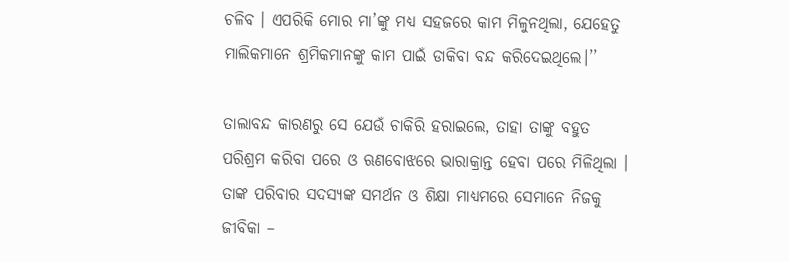ଚଳିବ । ଏପରିକି ମୋର ମା’ଙ୍କୁ ମଧ୍ୟ ସହଜରେ କାମ ମିଳୁନଥିଲା, ଯେହେତୁ ମାଲିକମାନେ ଶ୍ରମିକମାନଙ୍କୁ କାମ ପାଇଁ ଡାକିବା ବନ୍ଦ କରିଦେଇଥିଲେ।’’

ତାଲାବନ୍ଦ କାରଣରୁ ସେ ଯେଉଁ ଚାକିରି ହରାଇଲେ, ତାହା ତାଙ୍କୁ ବହୁତ ପରିଶ୍ରମ କରିବା ପରେ ଓ ଋଣବୋଝରେ ଭାରାକ୍ରାନ୍ତ ହେବା ପରେ ମିଳିଥିଲା । ତାଙ୍କ ପରିବାର ସଦସ୍ୟଙ୍କ ସମର୍ଥନ ଓ ଶିକ୍ଷା ମାଧ୍ୟମରେ ସେମାନେ ନିଜକୁ ଜୀବିକା –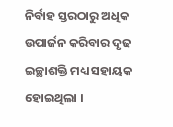ନିର୍ବାହ ସ୍ତରଠାରୁ ଅଧିକ ଉପାର୍ଜନ କରିବାର ଦୃଢ ଇଚ୍ଛାଶକ୍ତି ମଧ୍ୟ ସହାୟକ ହୋଇଥିଲା ।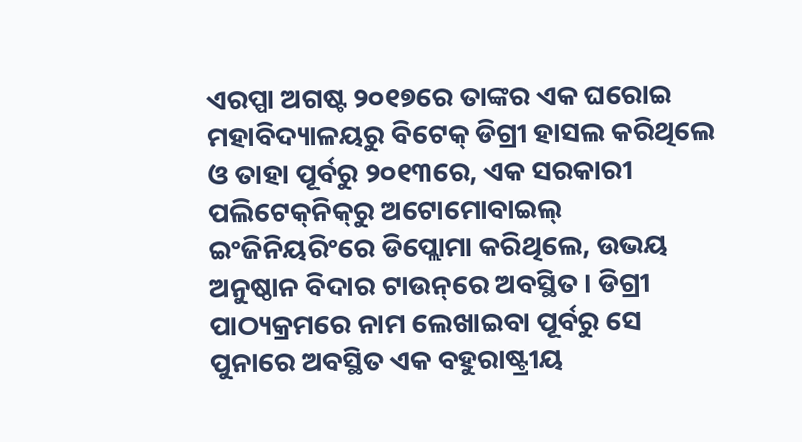ଏରପ୍ପା ଅଗଷ୍ଟ ୨୦୧୭ରେ ତାଙ୍କର ଏକ ଘରୋଇ ମହାବିଦ୍ୟାଳୟରୁ ବିଟେକ୍‌ ଡିଗ୍ରୀ ହାସଲ କରିଥିଲେ ଓ ତାହା ପୂର୍ବରୁ ୨୦୧୩ରେ, ଏକ ସରକାରୀ ପଲିଟେକ୍‌ନିକ୍‌ରୁ ଅଟୋମୋବାଇଲ୍‌ ଇଂଜିନିୟରିଂରେ ଡିପ୍ଲୋମା କରିଥିଲେ, ଉଭୟ ଅନୁଷ୍ଠାନ ବିଦାର ଟାଉନ୍‌ରେ ଅବସ୍ଥିତ । ଡିଗ୍ରୀ ପାଠ୍ୟକ୍ରମରେ ନାମ ଲେଖାଇବା ପୂର୍ବରୁ ସେ ପୁନାରେ ଅବସ୍ଥିତ ଏକ ବହୁରାଷ୍ଟ୍ରୀୟ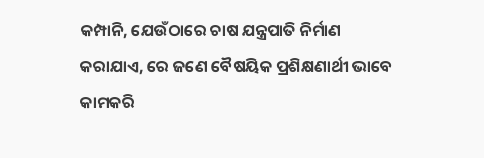କମ୍ପାନି, ଯେଉଁଠାରେ ଚାଷ ଯନ୍ତ୍ରପାତି ନିର୍ମାଣ କରାଯାଏ, ରେ ଜଣେ ବୈଷୟିକ ପ୍ରଶିକ୍ଷଣାର୍ଥୀ ଭାବେ କାମକରି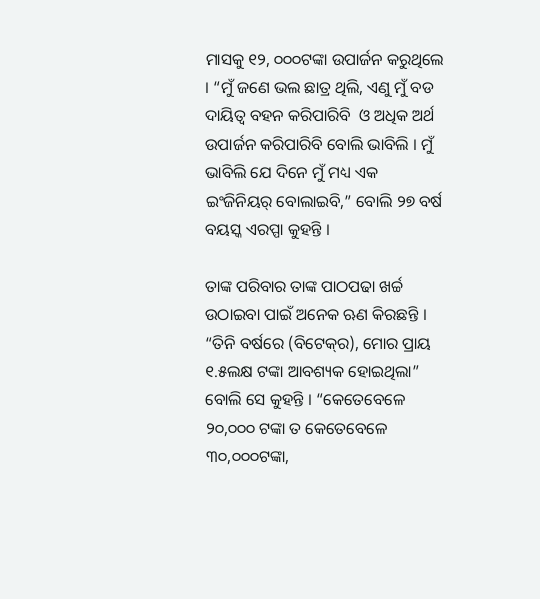ମାସକୁ ୧୨, ୦୦୦ଟଙ୍କା ଉପାର୍ଜନ କରୁଥିଲେ । “ମୁଁ ଜଣେ ଭଲ ଛାତ୍ର ଥିଲି, ଏଣୁ ମୁଁ ବଡ ଦାୟିତ୍ୱ ବହନ କରିପାରିବି  ଓ ଅଧିକ ଅର୍ଥ ଉପାର୍ଜନ କରିପାରିବି ବୋଲି ଭାବିଲି । ମୁଁ ଭାବିଲି ଯେ ଦିନେ ମୁଁ ମଧ୍ୟ ଏକ ଇଂଜିନିୟର୍‌ ବୋଲାଇବି,” ବୋଲି ୨୭ ବର୍ଷ ବୟସ୍କ ଏରପ୍ପା କୁହନ୍ତି ।

ତାଙ୍କ ପରିବାର ତାଙ୍କ ପାଠପଢା ଖର୍ଚ୍ଚ ଉଠାଇବା ପାଇଁ ଅନେକ ଋଣ କିରଛନ୍ତି । “ତିନି ବର୍ଷରେ (ବିଟେକ୍‌ର), ମୋର ପ୍ରାୟ ୧.୫ଲକ୍ଷ ଟଙ୍କା ଆବଶ୍ୟକ ହୋଇଥିଲା” ବୋଲି ସେ କୁହନ୍ତି । “କେତେବେଳେ ୨୦,୦୦୦ ଟଙ୍କା ତ କେତେବେଳେ ୩୦,୦୦୦ଟଙ୍କା,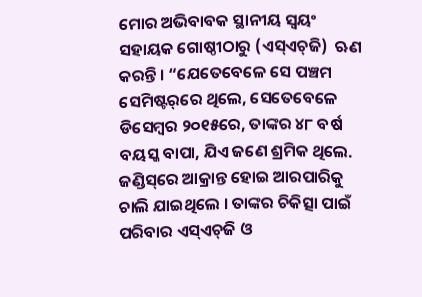ମୋର ଅଭିବାବକ ସ୍ଥାନୀୟ ସ୍ୱୟଂ ସହାୟକ ଗୋଷ୍ଠୀଠାରୁ (ଏସ୍‌ଏଚ୍‌ଜି)  ଋଣ କରନ୍ତି । “ଯେତେବେଳେ ସେ ପଞ୍ଚମ ସେମିଷ୍ଟର୍‌ରେ ଥିଲେ, ସେତେବେଳେ ଡିସେମ୍ବର ୨୦୧୫ରେ, ତାଙ୍କର ୪୮ ବର୍ଷ ବୟସ୍କ ବାପା, ଯିଏ ଜଣେ ଶ୍ରମିକ ଥିଲେ. ଜଣ୍ଡିସ୍‌ରେ ଆକ୍ରାନ୍ତ ହୋଇ ଆରପାରିକୁ ଚାଲି ଯାଇଥିଲେ । ତାଙ୍କର ଚିକିତ୍ସା ପାଇଁ ପରିବାର ଏସ୍‌ଏଚ୍‌ଜି ଓ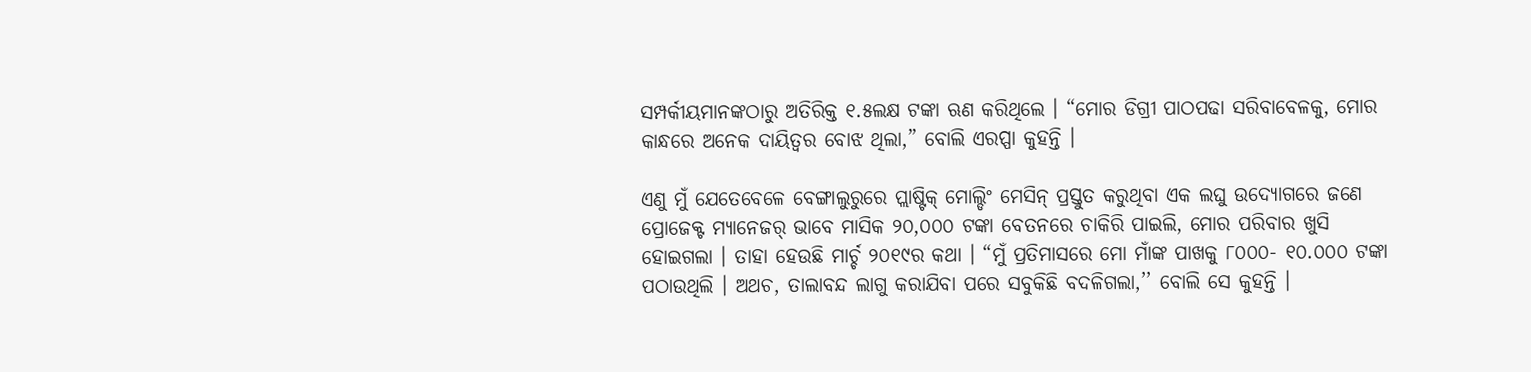ସମ୍ପର୍କୀୟମାନଙ୍କଠାରୁ ଅତିରିକ୍ତ ୧.୫ଲକ୍ଷ ଟଙ୍କା ଋଣ କରିଥିଲେ । “ମୋର ଡିଗ୍ରୀ ପାଠପଢା ସରିବାବେଳକୁ, ମୋର କାନ୍ଧରେ ଅନେକ ଦାୟିତ୍ଵର ବୋଝ ଥିଲା,” ବୋଲି ଏରପ୍ପା କୁହନ୍ତି ।

ଏଣୁ ମୁଁ ଯେତେବେଳେ ବେଙ୍ଗାଲୁରୁରେ ପ୍ଲାଷ୍ଟିକ୍‌ ମୋଲ୍ଡିଂ ମେସିନ୍‌ ପ୍ରସ୍ତୁତ କରୁଥିବା ଏକ ଲଘୁ ଉଦ୍ୟୋଗରେ ଜଣେ ପ୍ରୋଜେକ୍ଟ ମ୍ୟାନେଜର୍‌ ଭାବେ ମାସିକ ୨୦,୦୦୦ ଟଙ୍କା ବେତନରେ ଚାକିରି ପାଇଲି, ମୋର ପରିବାର ଖୁସି ହୋଇଗଲା । ତାହା ହେଉଛି ମାର୍ଚ୍ଚ ୨୦୧୯ର କଥା । “ମୁଁ ପ୍ରତିମାସରେ ମୋ ମାଁଙ୍କ ପାଖକୁ ୮୦୦୦- ୧୦.୦୦୦ ଟଙ୍କା ପଠାଉଥିଲି । ଅଥଚ, ତାଲାବନ୍ଦ ଲାଗୁ କରାଯିବା ପରେ ସବୁକିଛି ବଦଳିଗଲା,’’ ବୋଲି ସେ କୁହନ୍ତି ।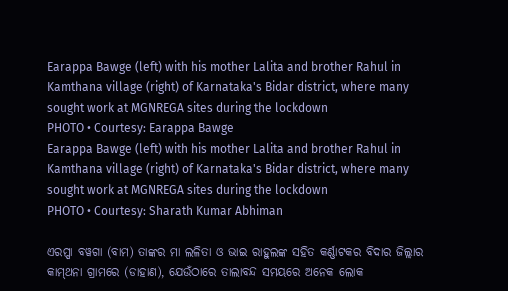Earappa Bawge (left) with his mother Lalita and brother Rahul in Kamthana village (right) of Karnataka's Bidar district, where many sought work at MGNREGA sites during the lockdown
PHOTO • Courtesy: Earappa Bawge
Earappa Bawge (left) with his mother Lalita and brother Rahul in Kamthana village (right) of Karnataka's Bidar district, where many sought work at MGNREGA sites during the lockdown
PHOTO • Courtesy: Sharath Kumar Abhiman

ଏରପ୍ପା ବୱଗା (ବାମ) ତାଙ୍କର ମା ଲଳିତା ଓ ଭାଇ ରାହୁଲଙ୍କ ସହିତ କର୍ଣ୍ଣାଟକର ବିଦାର ଜିଲ୍ଲାର କାମ୍‌ଥନା ଗ୍ରାମରେ (ଡାହାଣ), ଯେଉଁଠାରେ ତାଲାବନ୍ଦ ସମୟରେ ଅନେକ ଲୋକ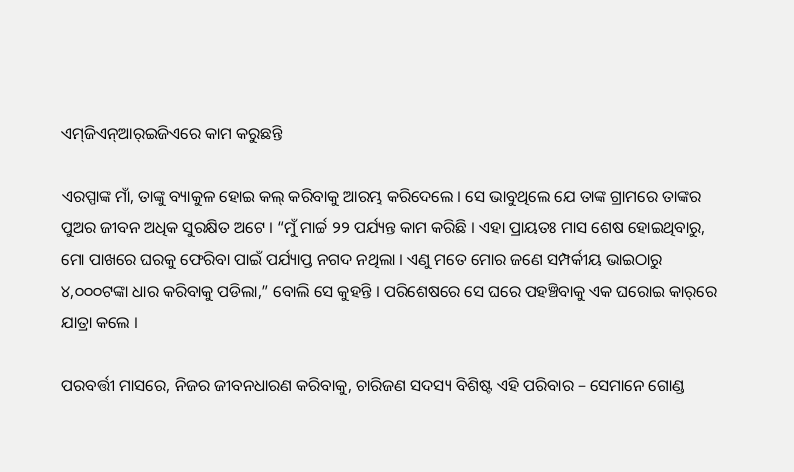ଏମ୍‌ଜିଏନ୍‌ଆର୍‌ଇଜିଏରେ କାମ କରୁଛନ୍ତି

ଏରପ୍ପାଙ୍କ ମାଁ, ତାଙ୍କୁ ବ୍ୟାକୁଳ ହୋଇ କଲ୍‌ କରିବାକୁ ଆରମ୍ଭ କରିଦେଲେ । ସେ ଭାବୁଥିଲେ ଯେ ତାଙ୍କ ଗ୍ରାମରେ ତାଙ୍କର ପୁଅର ଜୀବନ ଅଧିକ ସୁରକ୍ଷିତ ଅଟେ । “ମୁଁ ମାର୍ଚ୍ଚ ୨୨ ପର୍ଯ୍ୟନ୍ତ କାମ କରିଛି । ଏହା ପ୍ରାୟତଃ ମାସ ଶେଷ ହୋଇଥିବାରୁ, ମୋ ପାଖରେ ଘରକୁ ଫେରିବା ପାଇଁ ପର୍ଯ୍ୟାପ୍ତ ନଗଦ ନଥିଲା । ଏଣୁ ମତେ ମୋର ଜଣେ ସମ୍ପର୍କୀୟ ଭାଇଠାରୁ ୪,୦୦୦ଟଙ୍କା ଧାର କରିବାକୁ ପଡିଲା,” ବୋଲି ସେ କୁହନ୍ତି । ପରିଶେଷରେ ସେ ଘରେ ପହଞ୍ଚିବାକୁ ଏକ ଘରୋଇ କାର୍‌ରେ ଯାତ୍ରା କଲେ ।

ପରବର୍ତ୍ତୀ ମାସରେ, ନିଜର ଜୀବନଧାରଣ କରିବାକୁ, ଚାରିଜଣ ସଦସ୍ୟ ବିଶିଷ୍ଟ ଏହି ପରିବାର – ସେମାନେ ଗୋଣ୍ଡ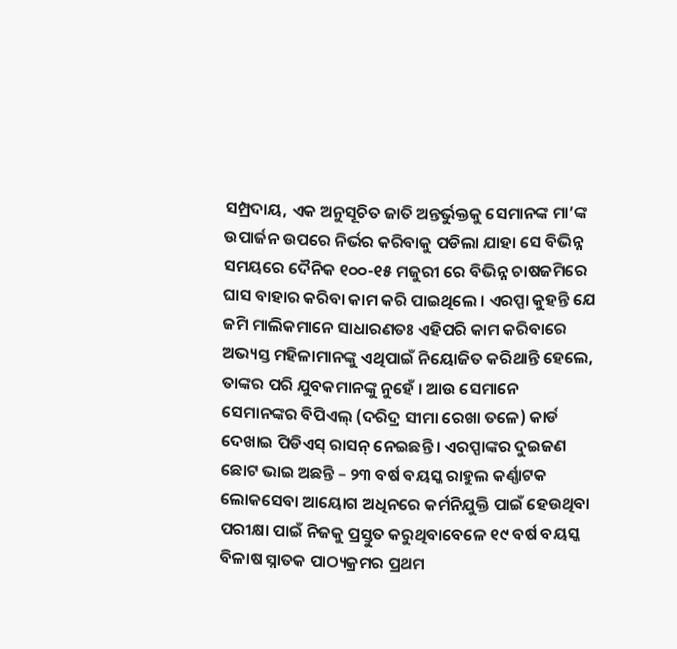ସମ୍ପ୍ରଦାୟ, ଏକ ଅନୁସୂଚିତ ଜାତି ଅନ୍ତର୍ଭୁକ୍ତକୁ ସେମାନଙ୍କ ମା’ଙ୍କ ଉପାର୍ଜନ ଉପରେ ନିର୍ଭର କରିବାକୁ ପଡିଲା ଯାହା ସେ ବିଭିନ୍ନ ସମୟରେ ଦୈନିକ ୧୦୦-୧୫ ମଜୁରୀ ରେ ବିଭିନ୍ନ ଚାଷଜମିରେ ଘାସ ବାହାର କରିବା କାମ କରି ପାଇଥିଲେ । ଏରପ୍ପା କୁହନ୍ତି ଯେ ଜମି ମାଲିକମାନେ ସାଧାରଣତଃ ଏହିପରି କାମ କରିବାରେ ଅଭ୍ୟସ୍ତ ମହିଳାମାନଙ୍କୁ ଏଥିପାଇଁ ନିୟୋଜିତ କରିଥାନ୍ତି ହେଲେ, ତାଙ୍କର ପରି ଯୁବକମାନଙ୍କୁ ନୁହେଁ । ଆଉ ସେମାନେ ସେମାନଙ୍କର ବିପିଏଲ୍‌ (ଦରିଦ୍ର ସୀମା ରେଖା ତଳେ) କାର୍ଡ ଦେଖାଇ ପିଡିଏସ୍‌ ରାସନ୍‌ ନେଇଛନ୍ତି । ଏରପ୍ପାଙ୍କର ଦୁଇଜଣ ଛୋଟ ଭାଇ ଅଛନ୍ତି – ୨୩ ବର୍ଷ ବୟସ୍କ ରାହୁଲ କର୍ଣ୍ଣାଟକ ଲୋକସେବା ଆୟୋଗ ଅଧିନରେ କର୍ମନିଯୁକ୍ତି ପାଇଁ ହେଉଥିବା ପରୀକ୍ଷା ପାଇଁ ନିଜକୁ ପ୍ରସ୍ତୁତ କରୁଥିବାବେଳେ ୧୯ ବର୍ଷ ବୟସ୍କ ବିଳାଷ ସ୍ନାତକ ପାଠ୍ୟକ୍ରମର ପ୍ରଥମ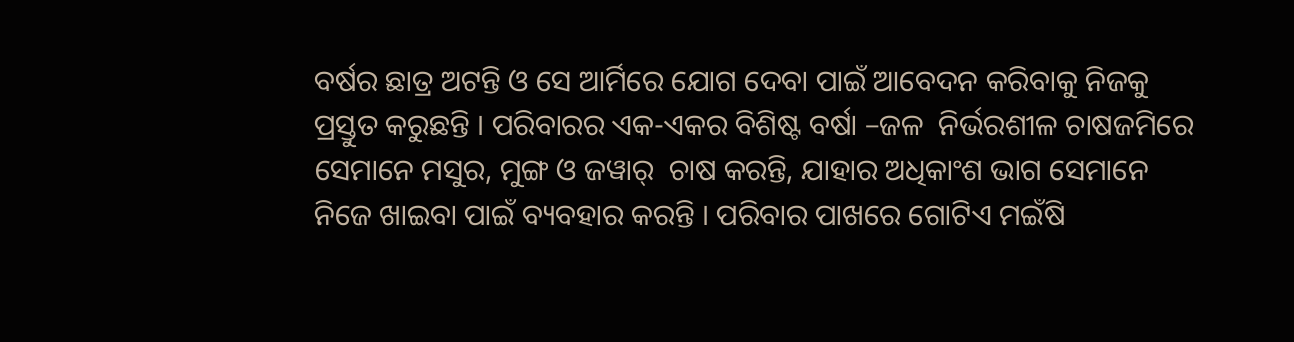ବର୍ଷର ଛାତ୍ର ଅଟନ୍ତି ଓ ସେ ଆର୍ମିରେ ଯୋଗ ଦେବା ପାଇଁ ଆବେଦନ କରିବାକୁ ନିଜକୁ ପ୍ରସ୍ତୁତ କରୁଛନ୍ତି । ପରିବାରର ଏକ-ଏକର ବିଶିଷ୍ଟ ବର୍ଷା –ଜଳ  ନିର୍ଭରଶୀଳ ଚାଷଜମିରେ ସେମାନେ ମସୁର, ମୁଙ୍ଗ ଓ ଜୱାର୍‌  ଚାଷ କରନ୍ତି, ଯାହାର ଅଧିକାଂଶ ଭାଗ ସେମାନେ ନିଜେ ଖାଇବା ପାଇଁ ବ୍ୟବହାର କରନ୍ତି । ପରିବାର ପାଖରେ ଗୋଟିଏ ମଇଁଷି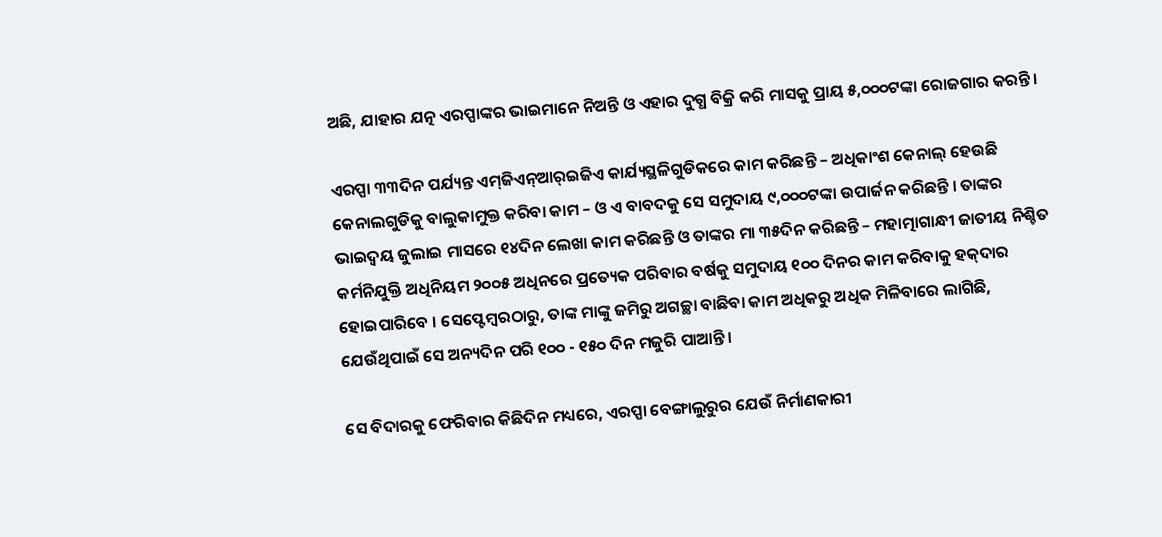ଅଛି, ଯାହାର ଯତ୍ନ ଏରପ୍ପାଙ୍କର ଭାଇମାନେ ନିଅନ୍ତି ଓ ଏହାର ଦୁଗ୍ଧ ବିକ୍ରି କରି ମାସକୁ ପ୍ରାୟ ୫,୦୦୦ଟଙ୍କା ରୋଜଗାର କରନ୍ତି ।

ଏରପ୍ପା ୩୩ଦିନ ପର୍ଯ୍ୟନ୍ତ ଏମ୍‌ଜିଏନ୍‌ଆର୍‌ଇଜିଏ କାର୍ଯ୍ୟସ୍ଥଳିଗୁଡିକରେ କାମ କରିଛନ୍ତି – ଅଧିକାଂଶ କେନାଲ୍‌ ହେଉଛି କେନାଲଗୁଡିକୁ ବାଲୁକାମୁକ୍ତ କରିବା କାମ – ଓ ଏ ବାବଦକୁ ସେ ସମୁଦାୟ ୯,୦୦୦ଟଙ୍କା ଉପାର୍ଜନ କରିଛନ୍ତି । ତାଙ୍କର ଭାଇଦ୍ୱୟ ଜୁଲାଇ ମାସରେ ୧୪ଦିନ ଲେଖା କାମ କରିଛନ୍ତି ଓ ତାଙ୍କର ମା ୩୫ଦିନ କରିଛନ୍ତି – ମହାତ୍ମାଗାନ୍ଧୀ ଜାତୀୟ ନିଶ୍ଚିତ କର୍ମନିଯୁକ୍ତି ଅଧିନିୟମ ୨୦୦୫ ଅଧିନରେ ପ୍ରତ୍ୟେକ ପରିବାର ବର୍ଷକୁ ସମୁଦାୟ ୧୦୦ ଦିନର କାମ କରିବାକୁ ହକ୍‌ଦାର ହୋଇପାରିବେ । ସେପ୍ଟେମ୍ବରଠାରୁ, ତାଙ୍କ ମାଙ୍କୁ ଜମିରୁ ଅଗଚ୍ଛା ବାଛିବା କାମ ଅଧିକରୁ ଅଧିକ ମିଳିବାରେ ଲାଗିଛି, ଯେଉଁଥିପାଇଁ ସେ ଅନ୍ୟଦିନ ପରି ୧୦୦ - ୧୫୦ ଦିନ ମଜୁରି ପାଆନ୍ତି ।

ସେ ବିଦାରକୁ ଫେରିବାର କିଛିଦିନ ମଧ୍ୟରେ, ଏରପ୍ପା ବେଙ୍ଗାଲୁରୁର ଯେଉଁ ନିର୍ମାଣକାରୀ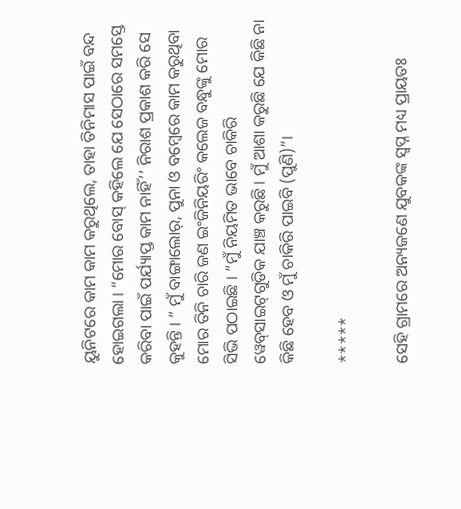ୟୁନିଟରେ କାମ କାମ କରୁଥିଲେ, ତାହା ତିନିମାସ ପାଇଁ ବନ୍ଦ ହୋଇଗଲା । “ମୋର ବୋସ୍‌ କହିଲେ ଯେ ସେଠାରେ ସମସ୍ତେ କରିବା ପାଇଁ ପର୍ଯ୍ୟାପ୍ତ କାମ ନାହିଁ’’ ନିରାଶ ପ୍ରକାଶ କରି ସେ କୁହନ୍ତି । “ ମୁଁ ବାଙ୍ଗାଲୋର୍‌, ପୁନା ଓ ବମ୍ବେରେ କାମ କରୁଥିବା ମୋର ତିନି ଚାରି ଜଣ ଇଂଜିନିୟରିଂ କଲେଜ ବନ୍ଧୁଙ୍କୁ ମୋର ସିଭି ପଠାଇଛି । “ମୁଁ ନିୟମିତ ଭାବେ ଚାକିରି ୱେବ୍‌ସାଇଟ୍‌ଗୁଡିକ ଯାଞ୍ଚ କରୁଛି । ମୁଁ ଆଶା କରୁଛି ଯେ କିଛି ନା କିଛି ହେବ ଓ ମୁଁ ଚାକିରି ପାଇବି (ପୁଣି)”।

*****

ସେହି ଗ୍ରାମରେ ଅନ୍ୟଜଣେ ଯୁବକଙ୍କ ସ୍ୱପ୍ନ ମଧ୍ୟ ପ୍ରାୟତଃ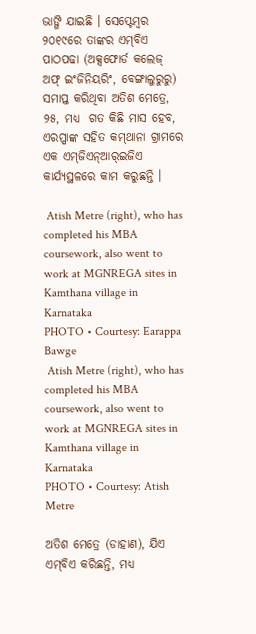ଭାଙ୍ଗି ଯାଇଛି । ସେପ୍ଟେମ୍ବର ୨୦୧୯ରେ ତାଙ୍କର ଏମ୍‌ବିଏ ପାଠପଢା (ଅକ୍ସଫୋର୍ଡ କଲେଜ୍‌ ଅଫ୍‌ ଇଂଜିନିୟରିଂ, ବେଙ୍ଗାଲୁରୁରୁ) ସମାପ୍ତ କରିଥିବା ଅତିଶ ମେତ୍ରେ, ୨୫, ମଧ୍ୟ  ଗତ କିଛି ମାସ ହେବ, ଏରପ୍ପାଙ୍କ ସହିତ କମ୍‌ଥାନା ଗ୍ରାମରେ ଏକ ଏମ୍‌ଜିଏନ୍‌ଆର୍‌ଇଜିଏ କାର୍ଯ୍ୟସ୍ଥଳରେ କାମ କରୁଛନ୍ତି ।

 Atish Metre (right), who has completed his MBA coursework, also went to work at MGNREGA sites in Kamthana village in Karnataka
PHOTO • Courtesy: Earappa Bawge
 Atish Metre (right), who has completed his MBA coursework, also went to work at MGNREGA sites in Kamthana village in Karnataka
PHOTO • Courtesy: Atish Metre

ଅତିଶ ମେତ୍ରେ (ଡାହାଣ), ଯିଏ ଏମ୍‌ବିଏ କରିଛନ୍ତି, ମଧ୍ୟ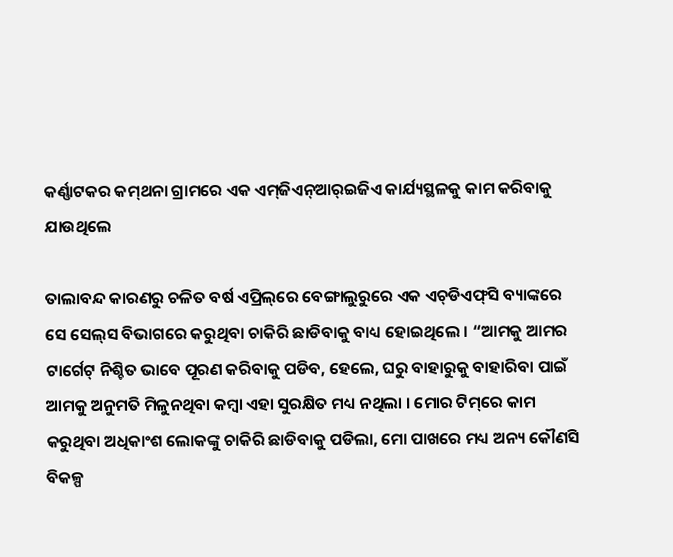କର୍ଣ୍ଣାଟକର କମ୍‌ଥନା ଗ୍ରାମରେ ଏକ ଏମ୍‌ଜିଏନ୍‌ଆର୍‌ଇଜିଏ କାର୍ଯ୍ୟସ୍ଥଳକୁ କାମ କରିବାକୁ ଯାଉଥିଲେ

ତାଲାବନ୍ଦ କାରଣରୁ ଚଳିତ ବର୍ଷ ଏପ୍ରିଲ୍‌ରେ ବେଙ୍ଗାଲୁରୁରେ ଏକ ଏଚ୍‌ଡିଏଫ୍‌ସି ବ୍ୟାଙ୍କରେ ସେ ସେଲ୍‌ସ ବିଭାଗରେ କରୁଥିବା ଚାକିରି ଛାଡିବାକୁ ବାଧ୍ୟ ହୋଇଥିଲେ । “ଆମକୁ ଆମର ଟାର୍ଗେଟ୍‌ ନିଶ୍ଚିତ ଭାବେ ପୂରଣ କରିବାକୁ ପଡିବ, ହେଲେ, ଘରୁ ବାହାରୁକୁ ବାହାରିବା ପାଇଁ ଆମକୁ ଅନୁମତି ମିଳୁନଥିବା କମ୍ବା ଏହା ସୁରକ୍ଷିତ ମଧ୍ୟ ନଥିଲା । ମୋର ଟିମ୍‌ରେ କାମ କରୁଥିବା ଅଧିକାଂଶ ଲୋକଙ୍କୁ ଚାକିରି ଛାଡିବାକୁ ପଡିଲା, ମୋ ପାଖରେ ମଧ୍ୟ ଅନ୍ୟ କୌଣସି ବିକଳ୍ପ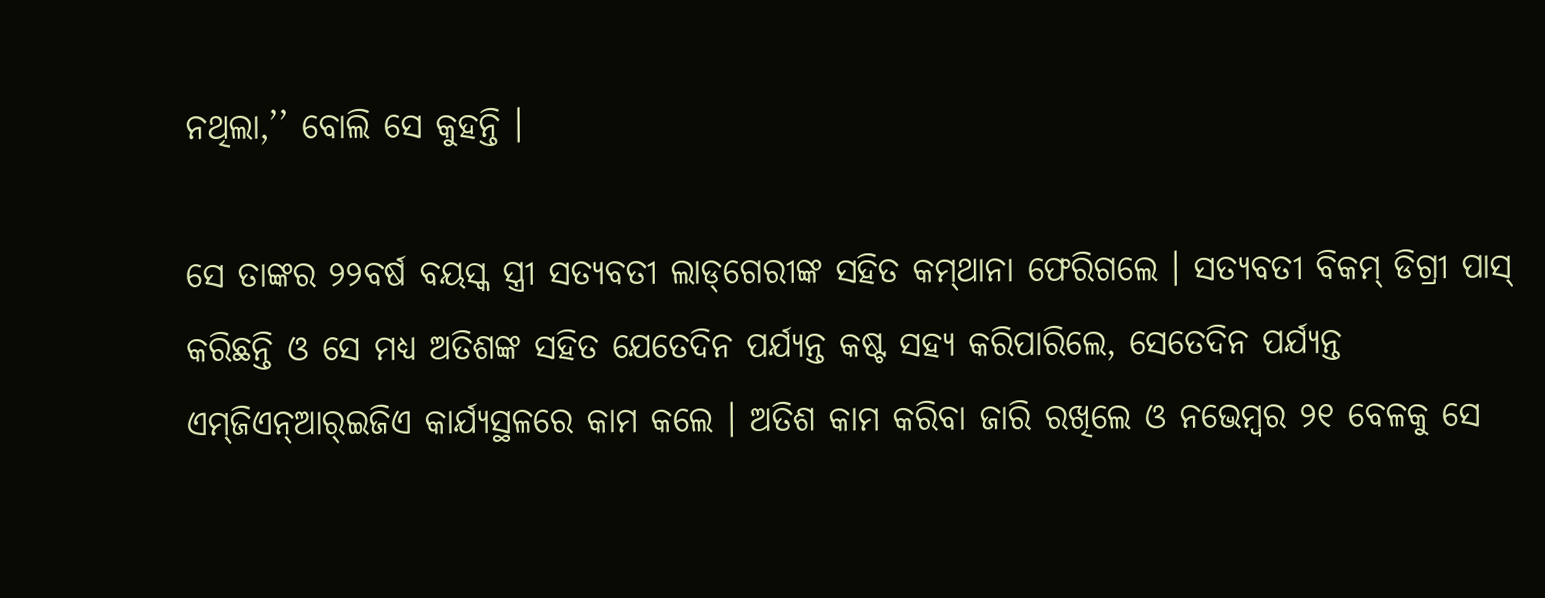ନଥିଲା,’’ ବୋଲି ସେ କୁହନ୍ତି ।

ସେ ତାଙ୍କର ୨୨ବର୍ଷ ବୟସ୍କ ସ୍ତ୍ରୀ ସତ୍ୟବତୀ ଲାଡ୍‌ଗେରୀଙ୍କ ସହିତ କମ୍‌ଥାନା ଫେରିଗଲେ । ସତ୍ୟବତୀ ବିକମ୍‌ ଡିଗ୍ରୀ ପାସ୍‌ କରିଛନ୍ତି ଓ ସେ ମଧ୍ୟ ଅତିଶଙ୍କ ସହିତ ଯେତେଦିନ ପର୍ଯ୍ୟନ୍ତ କଷ୍ଟ ସହ୍ୟ କରିପାରିଲେ, ସେତେଦିନ ପର୍ଯ୍ୟନ୍ତ ଏମ୍‌ଜିଏନ୍‌ଆର୍‌ଇଜିଏ କାର୍ଯ୍ୟସ୍ଥଳରେ କାମ କଲେ । ଅତିଶ କାମ କରିବା ଜାରି ରଖିଲେ ଓ ନଭେମ୍ବର ୨୧ ବେଳକୁ ସେ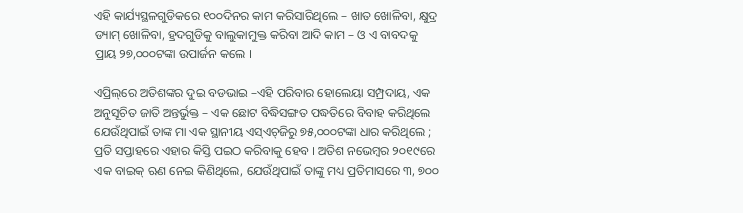ଏହି କାର୍ଯ୍ୟସ୍ଥଳଗୁଡିକରେ ୧୦୦ଦିନର କାମ କରିସାରିଥିଲେ – ଖାତ ଖୋଳିବା, କ୍ଷୁଦ୍ର ଡ୍ୟାମ୍‌ ଖୋଳିବା, ହ୍ରଦଗୁଡିକୁ ବାଲୁକାମୁକ୍ତ କରିବା ଆଦି କାମ – ଓ ଏ ବାବଦକୁ ପ୍ରାୟ ୨୭,୦୦୦ଟଙ୍କା ଉପାର୍ଜନ କଲେ ।

ଏପ୍ରିଲ୍‌ରେ ଅତିଶଙ୍କର ଦୁଇ ବଡଭାଇ –ଏହି ପରିବାର ହୋଲେୟା ସମ୍ପ୍ରଦାୟ, ଏକ ଅନୁସୂଚିତ ଜାତି ଅନ୍ତର୍ଭୁକ୍ତ – ଏକ ଛୋଟ ବିଦ୍ଧିସଙ୍ଗତ ପଦ୍ଧତିରେ ବିବାହ କରିଥିଲେ ଯେଉଁଥିପାଇଁ ତାଙ୍କ ମା ଏକ ସ୍ଥାନୀୟ ଏସ୍‌ଏଚ୍‌ଜିରୁ ୭୫,୦୦୦ଟଙ୍କା ଧାର କରିଥିଲେ ; ପ୍ରତି ସପ୍ତାହରେ ଏହାର କିସ୍ତି ପଇଠ କରିବାକୁ ହେବ । ଅତିଶ ନଭେମ୍ବର ୨୦୧୯ରେ ଏକ ବାଇକ୍‌ ଋଣ ନେଇ କିଣିଥିଲେ, ଯେଉଁଥିପାଇଁ ତାଙ୍କୁ ମଧ୍ୟ ପ୍ରତିମାସରେ ୩, ୭୦୦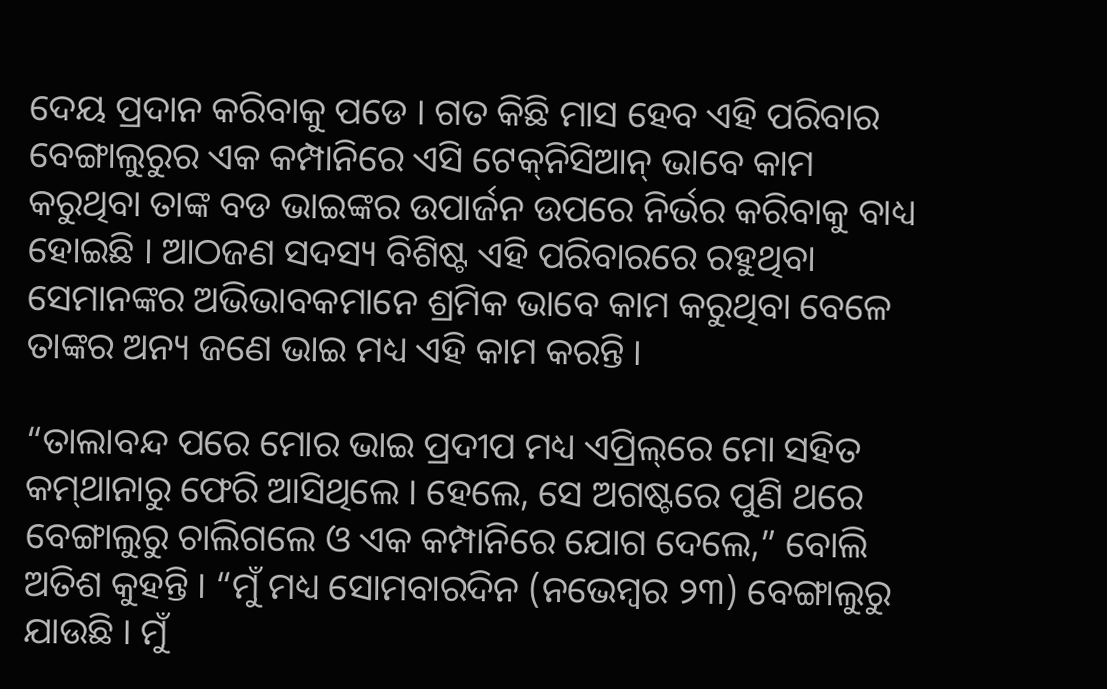ଦେୟ ପ୍ରଦାନ କରିବାକୁ ପଡେ । ଗତ କିଛି ମାସ ହେବ ଏହି ପରିବାର ବେଙ୍ଗାଲୁରୁର ଏକ କମ୍ପାନିରେ ଏସି ଟେକ୍‌ନିସିଆନ୍‌ ଭାବେ କାମ କରୁଥିବା ତାଙ୍କ ବଡ ଭାଇଙ୍କର ଉପାର୍ଜନ ଉପରେ ନିର୍ଭର କରିବାକୁ ବାଧ୍ୟ ହୋଇଛି । ଆଠଜଣ ସଦସ୍ୟ ବିଶିଷ୍ଟ ଏହି ପରିବାରରେ ରହୁଥିବା ସେମାନଙ୍କର ଅଭିଭାବକମାନେ ଶ୍ରମିକ ଭାବେ କାମ କରୁଥିବା ବେଳେ ତାଙ୍କର ଅନ୍ୟ ଜଣେ ଭାଇ ମଧ୍ୟ ଏହି କାମ କରନ୍ତି ।

“ତାଲାବନ୍ଦ ପରେ ମୋର ଭାଇ ପ୍ରଦୀପ ମଧ୍ୟ ଏପ୍ରିଲ୍‌ରେ ମୋ ସହିତ କମ୍‌ଥାନାରୁ ଫେରି ଆସିଥିଲେ । ହେଲେ, ସେ ଅଗଷ୍ଟରେ ପୁଣି ଥରେ ବେଙ୍ଗାଲୁରୁ ଚାଲିଗଲେ ଓ ଏକ କମ୍ପାନିରେ ଯୋଗ ଦେଲେ,” ବୋଲି ଅତିଶ କୁହନ୍ତି । “ମୁଁ ମଧ୍ୟ ସୋମବାରଦିନ (ନଭେମ୍ବର ୨୩) ବେଙ୍ଗାଲୁରୁ ଯାଉଛି । ମୁଁ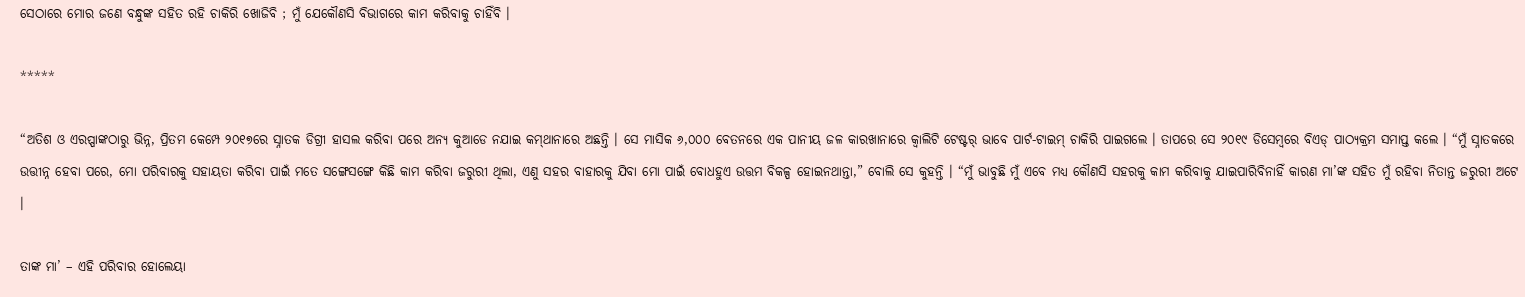ସେଠାରେ ମୋର ଜଣେ ବନ୍ଧୁଙ୍କ ସହିତ ରହି ଚାକିରି ଖୋଜିବି ; ମୁଁ ଯେକୌଣସି ବିଭାଗରେ କାମ କରିବାକୁ ଚାହିଁବି ।

*****

“ଅତିଶ ଓ ଏରପ୍ପାଙ୍କଠାରୁ ଭିନ୍ନ, ପ୍ରିତମ କେମ୍ପେ ୨୦୧୭ରେ ସ୍ନାତକ ଡିଗ୍ରୀ ହାସଲ କରିବା ପରେ ଅନ୍ୟ କୁଆଡେ ନଯାଇ କମ୍‌ଥାନାରେ ଅଛନ୍ତି । ସେ ମାସିକ ୬,୦୦୦ ବେତନରେ ଏକ ପାନୀୟ ଜଳ କାରଖାନାରେ କ୍ୱାଲିଟି ଟେଷ୍ଟର୍‌ ଭାବେ ପାର୍ଟ-ଟାଇମ୍‌ ଚାକିରି ପାଇଗଲେ । ତାପରେ ସେ ୨୦୧୯ ଡିସେମ୍ବରେ ବିଏଡ୍‌ ପାଠ୍ୟକ୍ରମ ସମାପ୍ତ କଲେ । “ମୁଁ ସ୍ନାତକରେ ଉତ୍ତୀନ୍ନ ହେବା ପରେ, ମୋ ପରିବାରକୁ ସହାୟତା କରିବା ପାଇଁ ମତେ ସଙ୍ଗେସଙ୍ଗେ କିଛି କାମ କରିବା ଜରୁରୀ ଥିଲା, ଏଣୁ ସହର ବାହାରକୁ ଯିବା ମୋ ପାଇଁ ବୋଧହୁଏ ଉତ୍ତମ ବିକଳ୍ପ ହୋଇନଥାନ୍ତା,” ବୋଲି ସେ କୁହନ୍ତି । “ମୁଁ ଭାବୁଛି ମୁଁ ଏବେ ମଧ୍ୟ କୌଣସି ସହରକୁ କାମ କରିବାକୁ ଯାଇପାରିବିନାହିଁ କାରଣ ମା’ଙ୍କ ସହିତ ମୁଁ ରହିବା ନିତାନ୍ତ ଜରୁରୀ ଅଟେ ।

ତାଙ୍କ ମା’ – ଏହି ପରିବାର ହୋଲେୟା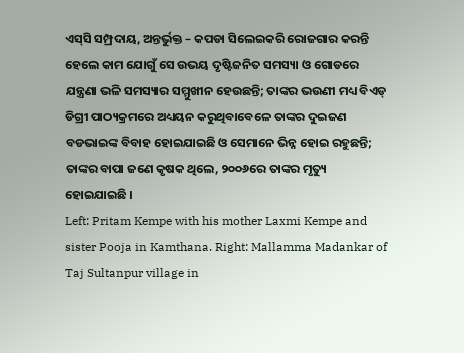ଏସ୍‌ସି ସମ୍ପ୍ରଦାୟ, ଅନ୍ତର୍ଭୁକ୍ତ – କପଡା ସିଲେଇକରି ରୋଜଗାର କରନ୍ତି ହେଲେ କାମ ଯୋଗୁଁ ସେ ଉଭୟ ଦୃଷ୍ଟିଜନିତ ସମସ୍ୟା ଓ ଗୋଡରେ ଯନ୍ତ୍ରଣା ଭଳି ସମସ୍ୟାର ସମ୍ମୁଖୀନ ହେଉଛନ୍ତି; ତାଙ୍କର ଭଉଣୀ ମଧ୍ୟ ବିଏଡ୍‌ ଡିଗ୍ରୀ ପାଠ୍ୟକ୍ରମରେ ଅଧ୍ୟୟନ କରୁଥିବାବେଳେ ତାଙ୍କର ଦୁଇଜଣ ବଡଭାଇଙ୍କ ବିବାହ ହୋଇଯାଇଛି ଓ ସେମାନେ ଭିନ୍ନ ହୋଇ ରହୁଛନ୍ତି; ତାଙ୍କର ବାପା ଜଣେ କୃଷକ ଥିଲେ, ୨୦୦୬ରେ ତାଙ୍କର ମୃତ୍ୟୁ ହୋଇଯାଇଛି ।
Left: Pritam Kempe with his mother Laxmi Kempe and sister Pooja in Kamthana. Right: Mallamma Madankar of Taj Sultanpur village in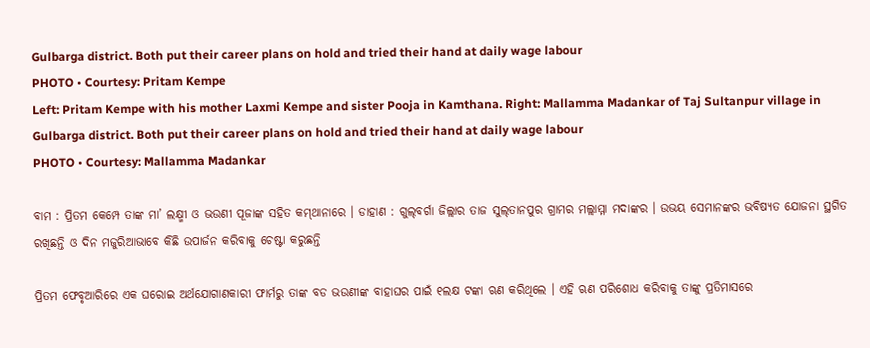Gulbarga district. Both put their career plans on hold and tried their hand at daily wage labour
PHOTO • Courtesy: Pritam Kempe
Left: Pritam Kempe with his mother Laxmi Kempe and sister Pooja in Kamthana. Right: Mallamma Madankar of Taj Sultanpur village in Gulbarga district. Both put their career plans on hold and tried their hand at daily wage labour
PHOTO • Courtesy: Mallamma Madankar

ବାମ : ପ୍ରିତମ କେମ୍ପେ ତାଙ୍କ ମା’ ଲକ୍ଷ୍ମୀ ଓ ଭଉଣୀ ପୂଜାଙ୍କ ସହିତ କମ୍‌ଥାନାରେ । ଡାହାଣ : ଗୁଲ୍‌ବର୍ଗା ଜିଲ୍ଲାର ତାଜ ସୁଲ୍‌ତାନପୁର ଗ୍ରାମର ମଲ୍ଲାମ୍ମା ମଦାଙ୍କର । ଉଭୟ ସେମାନଙ୍କର ଭବିଷ୍ୟତ ଯୋଜନା ସ୍ଥଗିତ ରଖିଛନ୍ତି ଓ ଦିନ ମଜୁରିଆଭାବେ କିଛି ଉପାର୍ଜନ କରିବାକୁ ଚେଷ୍ଟା କରୁଛନ୍ତି

ପ୍ରିତମ ଫେବୃଆରିରେ ଏକ ଘରୋଇ ଅର୍ଥଯୋଗାଣକାରୀ ଫାର୍ମରୁ ତାଙ୍କ ବଡ ଭଉଣୀଙ୍କ ବାହାଘର ପାଇଁ ୧ଲକ୍ଷ ଟଙ୍କା ଋଣ କରିଥିଲେ । ଏହି ଋଣ ପରିଶୋଧ କରିବାକୁ ତାଙ୍କୁ ପ୍ରତିମାସରେ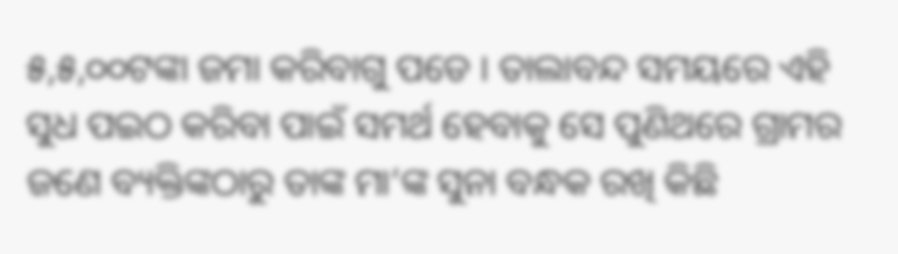୫,୫,୦୦ଟଙ୍କା ଜମା କରିବାଗୁ ପଡେ । ତାଲାବନ୍ଦ ସମୟରେ ଏହି ସୁଧ ପଇଠ କରିବା ପାଇଁ ସମର୍ଥ ହେବାକୁ ସେ ପୁଣିଥରେ ଗ୍ରାମର ଜଣେ ବ୍ୟକ୍ତିଙ୍କଠାରୁ ତାଙ୍କ ମା‘ଙ୍କ ସୁନା ବନ୍ଧକ ରଖି କିଛି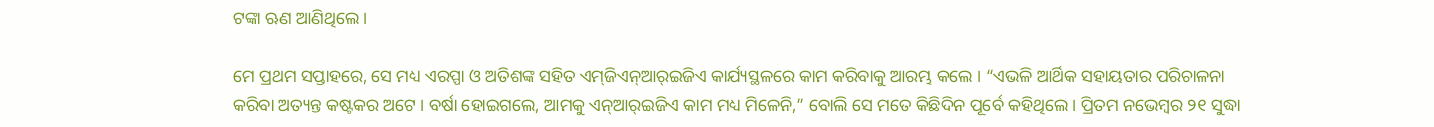ଟଙ୍କା ଋଣ ଆଣିଥିଲେ ।

ମେ ପ୍ରଥମ ସପ୍ତାହରେ, ସେ ମଧ୍ୟ ଏରପ୍ପା ଓ ଅତିଶଙ୍କ ସହିତ ଏମ୍‌ଜିଏନ୍‌ଆର୍‌ଇଜିଏ କାର୍ଯ୍ୟସ୍ଥଳରେ କାମ କରିବାକୁ ଆରମ୍ଭ କଲେ । “ଏଭଳି ଆର୍ଥିକ ସହାୟତାର ପରିଚାଳନା କରିବା ଅତ୍ୟନ୍ତ କଷ୍ଟକର ଅଟେ । ବର୍ଷା ହୋଇଗଲେ, ଆମକୁ ଏନ୍‌ଆର୍‌ଇଜିଏ କାମ ମଧ୍ୟ ମିଳେନି,” ବୋଲି ସେ ମତେ କିଛିଦିନ ପୂର୍ବେ କହିଥିଲେ । ପ୍ରିତମ ନଭେମ୍ବର ୨୧ ସୁଦ୍ଧା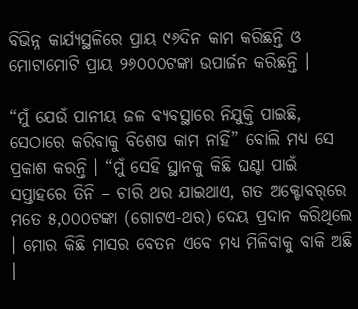ବିଭିନ୍ନ କାର୍ଯ୍ୟସ୍ଥଳିରେ ପ୍ରାୟ ୯୬ଦିନ କାମ କରିଛନ୍ତି ଓ ମୋଟାମୋଟି ପ୍ରାୟ ୨୬୦୦୦ଟଙ୍କା ଉପାର୍ଜନ କରିଛନ୍ତି ।

“ମୁଁ ଯେଉଁ ପାନୀୟ ଜଳ ବ୍ୟବସ୍ଥାରେ ନିଯୁକ୍ତି ପାଇଛି, ସେଠାରେ କରିବାକୁ ବିଶେଷ କାମ ନାହିଁ” ବୋଲି ମଧ୍ୟ ସେ ପ୍ରକାଶ କରନ୍ତି । “ମୁଁ ସେହି ସ୍ଥାନକୁ କିଛି ଘଣ୍ଟା ପାଇଁ ସପ୍ତାହରେ ତିନି – ଚାରି ଥର ଯାଇଥାଏ, ଗତ ଅକ୍ଟୋବର୍‌ରେ ମତେ ୫,୦୦୦ଟଙ୍କା (ଗୋଟଏ-ଥର) ଦେୟ ପ୍ରଦାନ କରିଥିଲେ । ମୋର କିଛି ମାସର ବେତନ ଏବେ ମଧ୍ୟ ମିଳିବାକୁ ବାକି ଅଛି ।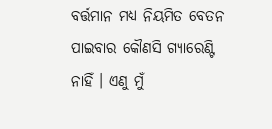ବର୍ତ୍ତମାନ ମଧ୍ୟ ନିୟମିତ ବେତନ ପାଇବାର କୌଣସି ଗ୍ୟାରେଣ୍ଟି ନାହିଁ । ଏଣୁ ମୁଁ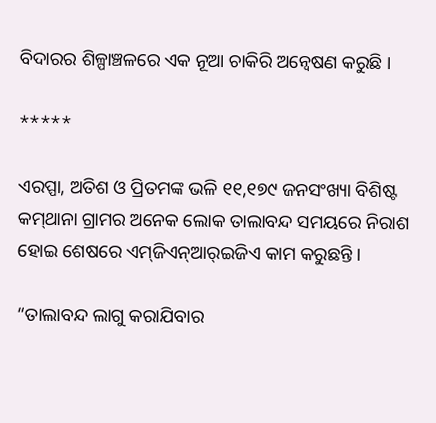ବିଦାରର ଶିଳ୍ପାଞ୍ଚଳରେ ଏକ ନୂଆ ଚାକିରି ଅନ୍ୱେଷଣ କରୁଛି ।

*****

ଏରପ୍ପା, ଅତିଶ ଓ ପ୍ରିତମଙ୍କ ଭଳି ୧୧,୧୭୯ ଜନସଂଖ୍ୟା ବିଶିଷ୍ଟ କମ୍‌ଥାନା ଗ୍ରାମର ଅନେକ ଲୋକ ତାଲାବନ୍ଦ ସମୟରେ ନିରାଶ ହୋଇ ଶେଷରେ ଏମ୍‌ଜିଏନ୍‌ଆର୍‌ଇଜିଏ କାମ କରୁଛନ୍ତି ।

“ତାଲାବନ୍ଦ ଲାଗୁ କରାଯିବାର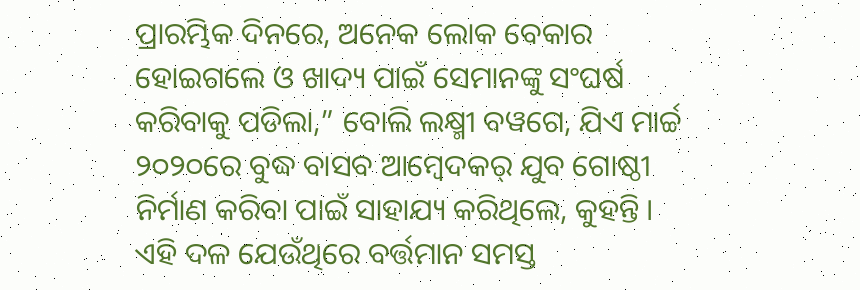ପ୍ରାରମ୍ଭିକ ଦିନରେ, ଅନେକ ଲୋକ ବେକାର ହୋଇଗଲେ ଓ ଖାଦ୍ୟ ପାଇଁ ସେମାନଙ୍କୁ ସଂଘର୍ଷ କରିବାକୁ ପଡିଲା,” ବୋଲି ଲକ୍ଷ୍ମୀ ବୱଗେ, ଯିଏ ମାର୍ଚ୍ଚ ୨୦୨୦ରେ ବୁଦ୍ଧ ବାସବ ଆମ୍ବେଦକର୍‌ ଯୁବ ଗୋଷ୍ଠୀ ନିର୍ମାଣ କରିବା ପାଇଁ ସାହାଯ୍ୟ କରିଥିଲେ, କୁହନ୍ତି । ଏହି ଦଳ ଯେଉଁଥିରେ ବର୍ତ୍ତମାନ ସମସ୍ତ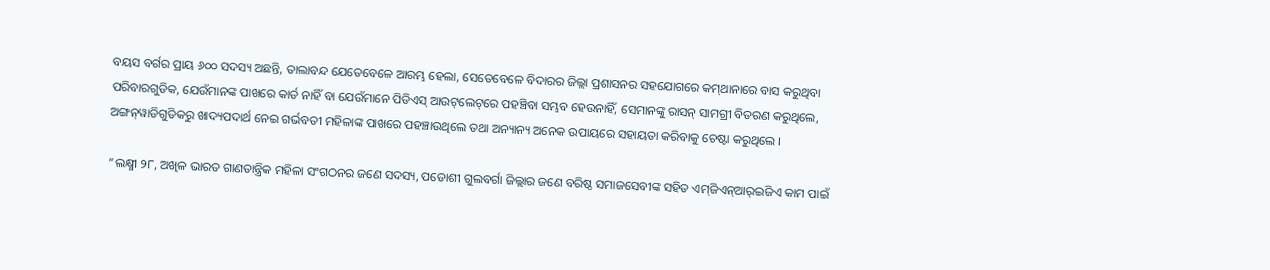ବୟସ ବର୍ଗର ପ୍ରାୟ ୬୦୦ ସଦସ୍ୟ ଅଛନ୍ତି, ତାଲାବନ୍ଦ ଯେତେବେଳେ ଆରମ୍ଭ ହେଲା, ସେତେବେଳେ ବିଦାରର ଜିଲ୍ଲା ପ୍ରଶାସନର ସହଯୋଗରେ କମ୍‌ଥାନାରେ ବାସ କରୁଥିବା ପରିବାରଗୁଡିକ, ଯେଉଁମାନଙ୍କ ପାଖରେ କାର୍ଡ ନାହିଁ ବା ଯେଉଁମାନେ ପିଡିଏସ୍‌ ଆଉଟ୍‌ଲେଟ୍‌ରେ ପହଞ୍ଚିବା ସମ୍ଭବ ହେଉନାହିଁ, ସେମାନଙ୍କୁ ରାସନ୍‌ ସାମଗ୍ରୀ ବିତରଣ କରୁଥିଲେ, ଅଙ୍ଗନ୍‌ୱାଡିଗୁଡିକରୁ ଖାଦ୍ୟପଦାର୍ଥ ନେଇ ଗର୍ଭବତୀ ମହିଳାଙ୍କ ପାଖରେ ପହଞ୍ଚାଉଥିଲେ ତଥା ଅନ୍ୟାନ୍ୟ ଅନେକ ଉପାୟରେ ସହାୟତା କରିବାକୁ ଚେଷ୍ଟା କରୁଥିଲେ ।

“ଲକ୍ଷ୍ମୀ ୨୮, ଅଖିଳ ଭାରତ ଗାଣତାନ୍ତ୍ରିକ ମହିଳା ସଂଗଠନର ଜଣେ ସଦସ୍ୟ, ପଡୋଶୀ ଗୁଲବର୍ଗା ଜିଲ୍ଲାର ଜଣେ ବରିଷ୍ଠ ସମାଜସେବୀଙ୍କ ସହିତ ଏମ୍‌ଜିଏନ୍‌ଆର୍‌ଇଜିଏ କାମ ପାଇଁ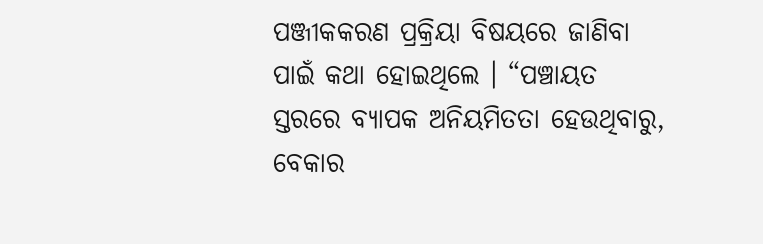ପଞ୍ଜୀକକରଣ ପ୍ରକ୍ରିୟା ବିଷୟରେ ଜାଣିବା ପାଇଁ କଥା ହୋଇଥିଲେ । “ପଞ୍ଚାୟତ ସ୍ତରରେ ବ୍ୟାପକ ଅନିୟମିତତା ହେଉଥିବାରୁ, ବେକାର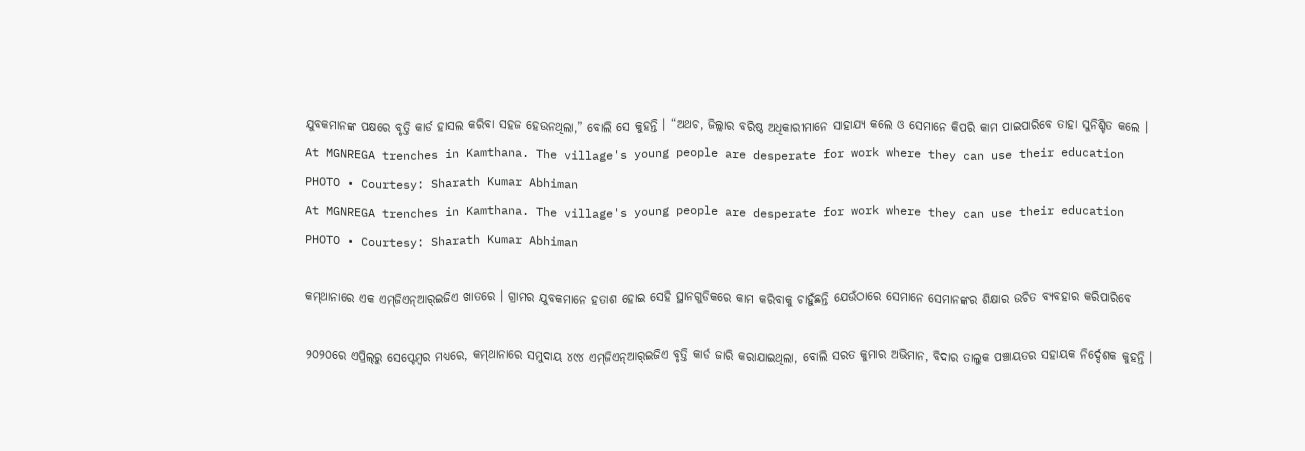ଯୁବକମାନଙ୍କ ପକ୍ଷରେ ବୃତ୍ତି କାର୍ଡ ହାସଲ କରିବା ସହଜ ହେଉନଥିଲା,” ବୋଲି ସେ କୁହନ୍ତି । “ଅଥଚ, ଜିଲ୍ଲାର ବରିଷ୍ଠ ଅଧିକାରୀମାନେ ସାହାଯ୍ୟ କଲେ ଓ ସେମାନେ କିପରି କାମ ପାଇପାରିବେ ତାହା ସୁନିଶ୍ଚିତ କଲେ ।
At MGNREGA trenches in Kamthana. The village's young people are desperate for work where they can use their education
PHOTO • Courtesy: Sharath Kumar Abhiman
At MGNREGA trenches in Kamthana. The village's young people are desperate for work where they can use their education
PHOTO • Courtesy: Sharath Kumar Abhiman

କମ୍‌ଥାନାରେ ଏକ ଏମ୍‌ଜିଏନ୍‌ଆର୍‌ଇଜିଏ ଖାତରେ । ଗ୍ରାମର ଯୁବକମାନେ ହତାଶ ହୋଇ ସେହି ସ୍ଥାନଗୁଡିକରେ କାମ କରିବାକୁ ଚାହୁଁଛନ୍ତି ଯେଉଁଠାରେ ସେମାନେ ସେମାନଙ୍କର ଶିକ୍ଷାର ଉଚିତ ବ୍ୟବହାର କରିପାରିବେ

୨୦୨୦ରେ ଏପ୍ରିଲ୍‌ରୁ ସେପ୍ଟେମ୍ବର ମଧ୍ୟରେ, କମ୍‌ଥାନାରେ ସମୁଦାୟ ୪୯୪ ଏମ୍‌ଜିଏନ୍‌ଆର୍‌ଇଜିଏ ବୃତ୍ତି କାର୍ଡ ଜାରି କରାଯାଇଥିଲା, ବୋଲି ସରତ କୁମାର ଅଭିମାନ, ବିଦାର ତାଲୁକ ପଞ୍ଚାୟତର ସହାୟକ ନିର୍ଦ୍ଦେଶକ କୁହନ୍ତି ।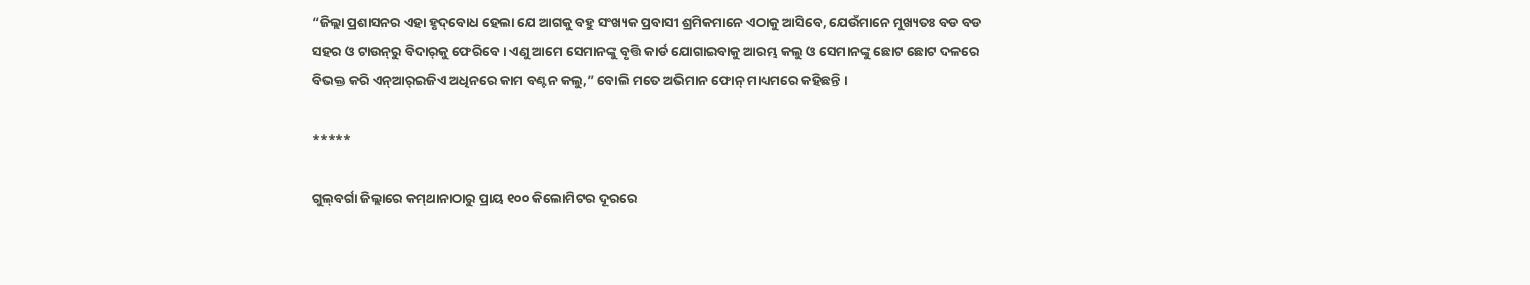“ଜିଲ୍ଲା ପ୍ରଶାସନର ଏହା ହୃଦ୍‌ବୋଧ ହେଲା ଯେ ଆଗକୁ ବହୁ ସଂଖ୍ୟକ ପ୍ରବାସୀ ଶ୍ରମିକମାନେ ଏଠାକୁ ଆସିବେ, ଯେଉଁମାନେ ମୁଖ୍ୟତଃ ବଡ ବଡ ସହର ଓ ଟାଉନ୍‌ରୁ ବିଦାର୍‌କୁ ଫେରିବେ । ଏଣୁ ଆମେ ସେମାନଙ୍କୁ ବୃତ୍ତି କାର୍ଡ ଯୋଗାଇବାକୁ ଆରମ୍ଭ କଲୁ ଓ ସେମାନଙ୍କୁ ଛୋଟ ଛୋଟ ଦଳରେ ବିଭକ୍ତ କରି ଏନ୍‌ଆର୍‌ଇଜିଏ ଅଧିନରେ କାମ ବଣ୍ଟନ କଲୁ,” ବୋଲି ମତେ ଅଭିମାନ ଫୋନ୍‌ ମାଧ୍ୟମରେ କହିଛନ୍ତି ।

*****

ଗୁଲ୍‌ବର୍ଗା ଜିଲ୍ଲାରେ କମ୍‌ଥାନାଠାରୁ ପ୍ରାୟ ୧୦୦ କିଲୋମିଟର ଦୂରରେ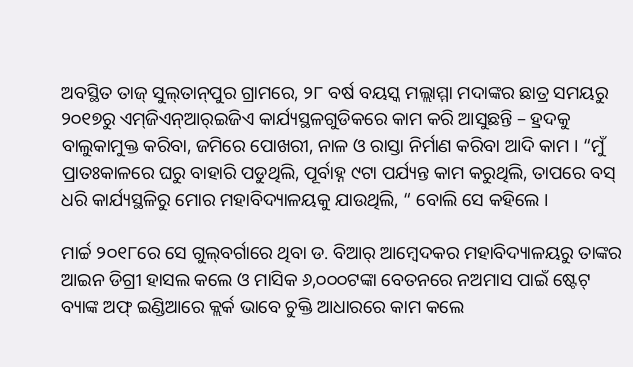ଅବସ୍ଥିତ ତାଜ୍‌ ସୁଲ୍‌ତାନ୍‌ପୁର ଗ୍ରାମରେ, ୨୮ ବର୍ଷ ବୟସ୍କ ମଲ୍ଲାମ୍ମା ମଦାଙ୍କର ଛାତ୍ର ସମୟରୁ ୨୦୧୭ରୁ ଏମ୍‌ଜିଏନ୍‌ଆର୍‌ଇଜିଏ କାର୍ଯ୍ୟସ୍ଥଳଗୁଡିକରେ କାମ କରି ଆସୁଛନ୍ତି – ହ୍ରଦକୁ ବାଲୁକାମୁକ୍ତ କରିବା, ଜମିରେ ପୋଖରୀ, ନାଳ ଓ ରାସ୍ତା ନିର୍ମାଣ କରିବା ଆଦି କାମ । “ମୁଁ ପ୍ରାତଃକାଳରେ ଘରୁ ବାହାରି ପଡୁଥିଲି, ପୂର୍ବାହ୍ନ ୯ଟା ପର୍ଯ୍ୟନ୍ତ କାମ କରୁଥିଲି, ତାପରେ ବସ୍‌ ଧରି କାର୍ଯ୍ୟସ୍ଥଳିରୁ ମୋର ମହାବିଦ୍ୟାଳୟକୁ ଯାଉଥିଲି, “ ବୋଲି ସେ କହିଲେ ।

ମାର୍ଚ୍ଚ ୨୦୧୮ରେ ସେ ଗୁଲ୍‌ବର୍ଗାରେ ଥିବା ଡ. ବିଆର୍‌ ଆମ୍ବେଦକର ମହାବିଦ୍ୟାଳୟରୁ ତାଙ୍କର ଆଇନ ଡିଗ୍ରୀ ହାସଲ କଲେ ଓ ମାସିକ ୬,୦୦୦ଟଙ୍କା ବେତନରେ ନଅମାସ ପାଇଁ ଷ୍ଟେଟ୍‌ ବ୍ୟାଙ୍କ ଅଫ୍‌ ଇଣ୍ଡିଆରେ କ୍ଲର୍କ ଭାବେ ଚୁକ୍ତି ଆଧାରରେ କାମ କଲେ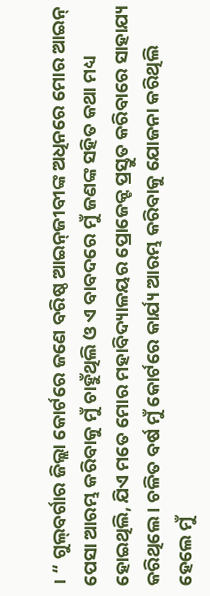। “ ଗୁଲ୍‌ବର୍ଗାର ଜିଲ୍ଲା କୋର୍ଟରେ ଜଣେ ବରିଷ୍ଠ ଆଇନ୍‌ଜୀବୀଙ୍କ ଅଧିନରେ ମୋର ଆଇନ୍‌ ପେସା ଆରମ୍ଭ କରିବାକୁ ମୁଁ ଚାହୁଁଥିଲି ଓ ଏ ବାବଦରେ ମୁଁ ଜଣଙ୍କ ସହିତ କଥା ମଧ୍ୟ ହୋଇଥିଲି, ଯିଏ ମତେ ମୋର ମହାବିଦ୍ୟାଳୟର ପ୍ରୋଜେକ୍ଟ ପ୍ରସ୍ତୁତ କରିବାରେ ସାହାଯ୍ୟ କରିଥିଲେ । ଚଳିତ ବର୍ଷ ମୁଁ କୋର୍ଟରେ କାର୍ଯ୍ୟ ଆରମ୍ଭ କରିବାକୁ ଯୋଜନା କରିଥିଲି ହେଲେ ମୁଁ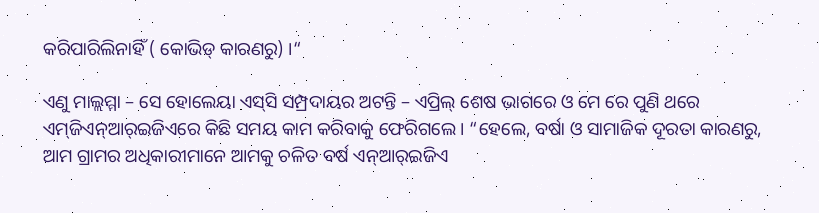କରିପାରିଲିନାହିଁ ( କୋଭିଡ୍‌ କାରଣରୁ) ।“

ଏଣୁ ମାଲ୍ଲମ୍ମା – ସେ ହୋଲେୟା ଏସ୍‌ସି ସମ୍ପ୍ରଦାୟର ଅଟନ୍ତି – ଏପ୍ରିଲ୍‌ ଶେଷ ଭାଗରେ ଓ ମେ ରେ ପୁଣି ଥରେ ଏମ୍‌ଜିଏନ୍‌ଆର୍‌ଇଜିଏରେ କିଛି ସମୟ କାମ କରିବାକୁ ଫେରିଗଲେ । “ହେଲେ, ବର୍ଷା ଓ ସାମାଜିକ ଦୂରତା କାରଣରୁ, ଆମ ଗ୍ରାମର ଅଧିକାରୀମାନେ ଆମକୁ ଚଳିତ ବର୍ଷ ଏନ୍‌ଆର୍‌ଇଜିଏ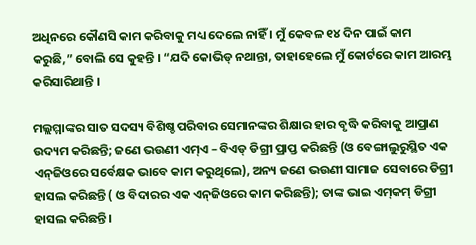ଅଧିନରେ କୌଣସି କାମ କରିବାକୁ ମଧ୍ୟ ଦେଲେ ନାହିଁ । ମୁଁ କେବଳ ୧୪ ଦିନ ପାଇଁ କାମ କରୁଛି,” ବୋଲି ସେ କୁହନ୍ତି । “ଯଦି କୋଭିଡ୍‌ ନଥାନ୍ତା, ତାହାହେଲେ ମୁଁ କୋର୍ଟରେ କାମ ଆରମ୍ଭ କରିସାରିଥାନ୍ତି ।

ମଲ୍ଲମ୍ମାଙ୍କର ସାତ ସଦସ୍ୟ ବିଶିଷ୍ଚ ପରିବାର ସେମାନଙ୍କର ଶିକ୍ଷାର ହାର ବୃଦ୍ଧି କରିବାକୁ ଆପ୍ରାଣ ଉଦ୍ୟମ କରିଛନ୍ତି; ଜଣେ ଭଉଣୀ ଏମ୍‌ଏ – ବିଏଡ୍‌ ଡିଗ୍ରୀ ପ୍ରାପ୍ତ କରିଛନ୍ତି (ଓ ବେଙ୍ଗାଲୁରୁସ୍ଥିତ ଏକ ଏନ୍‌ଜିଓରେ ସର୍ବେକ୍ଷକ ଭାବେ କାମ କରୁଥିଲେ), ଅନ୍ୟ ଜଣେ ଭଉଣୀ ସାମାଜ ସେବାରେ ଡିଗ୍ରୀ ହାସଲ କରିଛନ୍ତି ( ଓ ବିଦାରର ଏକ ଏନ୍‌ଜିଓରେ କାମ କରିଛନ୍ତି); ତାଙ୍କ ଭାଇ ଏମ୍‌କମ୍‌ ଡିଗ୍ରୀ ହାସଲ କରିଛନ୍ତି ।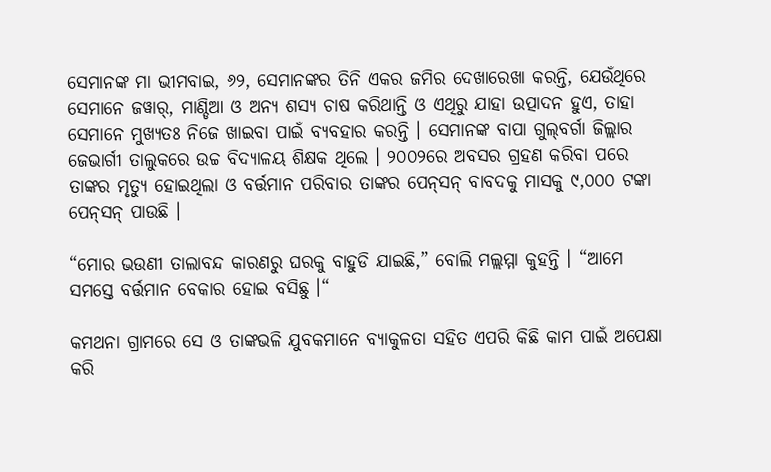ସେମାନଙ୍କ ମା ଭୀମବାଇ, ୬୨, ସେମାନଙ୍କର ତିନି ଏକର ଜମିର ଦେଖାରେଖା କରନ୍ତି, ଯେଉଁଥିରେ ସେମାନେ ଜୱାର୍‌, ମାଣ୍ଡିଆ ଓ ଅନ୍ୟ ଶସ୍ୟ ଚାଷ କରିଥାନ୍ତି ଓ ଏଥିରୁ ଯାହା ଉତ୍ପାଦନ ହୁଏ, ତାହା ସେମାନେ ମୁଖ୍ୟତଃ ନିଜେ ଖାଇବା ପାଇଁ ବ୍ୟବହାର କରନ୍ତି । ସେମାନଙ୍କ ବାପା ଗୁଲ୍‌ବର୍ଗା ଜିଲ୍ଲାର ଜେଭାର୍ଗୀ ତାଲୁକରେ ଉଚ୍ଚ ବିଦ୍ୟାଳୟ ଶିକ୍ଷକ ଥିଲେ । ୨୦୦୨ରେ ଅବସର ଗ୍ରହଣ କରିବା ପରେ ତାଙ୍କର ମୃତ୍ୟୁ ହୋଇଥିଲା ଓ ବର୍ତ୍ତମାନ ପରିବାର ତାଙ୍କର ପେନ୍‌ସନ୍‌ ବାବଦକୁ ମାସକୁ ୯,୦୦୦ ଟଙ୍କା ପେନ୍‌ସନ୍‌ ପାଉଛି ।

“ମୋର ଭଉଣୀ ତାଲାବନ୍ଦ କାରଣରୁ ଘରକୁ ବାହୁଡି ଯାଇଛି,” ବୋଲି ମଲ୍ଲମ୍ମା କୁହନ୍ତି । “ଆମେ ସମସ୍ତେ ବର୍ତ୍ତମାନ ବେକାର ହୋଇ ବସିଛୁ ।“

କମଥନା ଗ୍ରାମରେ ସେ ଓ ତାଙ୍କଭଳି ଯୁବକମାନେ ବ୍ୟାକୁଳତା ସହିତ ଏପରି କିଛି କାମ ପାଇଁ ଅପେକ୍ଷା କରି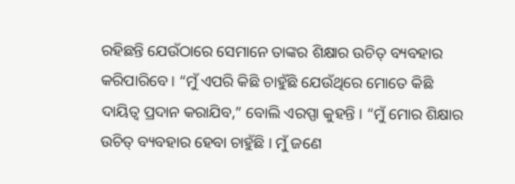ରହିଛନ୍ତି ଯେଉଁଠାରେ ସେମାନେ ତାଙ୍କର ଶିକ୍ଷାର ଉଚିତ୍‌ ବ୍ୟବହାର କରିପାରିବେ । “ମୁଁ ଏପରି କିଛି ଚାହୁଁଛି ଯେଉଁଥିରେ ମୋତେ କିଛି ଦାୟିତ୍ୱ ପ୍ରଦାନ କରାଯିବ,” ବୋଲି ଏରପ୍ପା କୁହନ୍ତି । “ମୁଁ ମୋର ଶିକ୍ଷାର ଉଚିତ୍‌ ବ୍ୟବହାର ହେବା ଚାହୁଁଛି । ମୁଁ ଜଣେ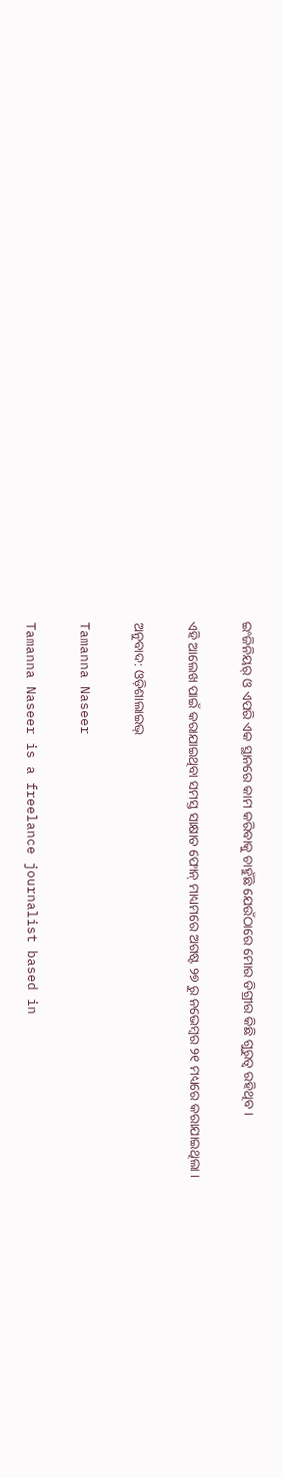ଇଂଜିନିୟର୍‌ ଓ ଏପରି ଏକ ସ୍ଥାନରେ କାମ କରିବାକୁ ଚାହୁଁଛି ଯେଉଁଠାରେ ମୋର ଡିଗ୍ରୀର କିଛି ଗୁରୁତ୍ୱ ରହିଥିବ ।

ଏହି ଆଲେଖ ପାଇଁ କରାଯାଇଥିବା ସମସ୍ତ ସାକ୍ଷାତ ଫୋନ୍‌ ମାଧ୍ୟମରେ ଅଗଷ୍ଟ ୨୭ ରୁ ନଭେମ୍ବର ୨୧ ମଧ୍ୟରେ କରାଯାଇଥିଲା ।

ଅନୁବାଦ: ଓଡ଼ିଶାଲାଇଭ୍‍

Tamanna Naseer

Tamanna Naseer is a freelance journalist based in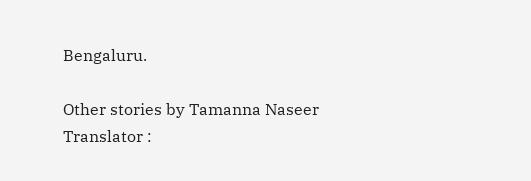Bengaluru.

Other stories by Tamanna Naseer
Translator :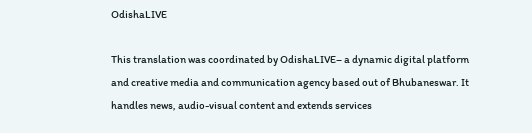OdishaLIVE

This translation was coordinated by OdishaLIVE– a dynamic digital platform and creative media and communication agency based out of Bhubaneswar. It handles news, audio-visual content and extends services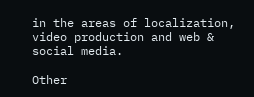in the areas of localization, video production and web & social media.

Other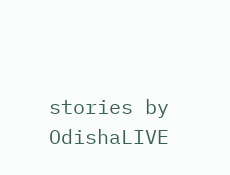stories by OdishaLIVE